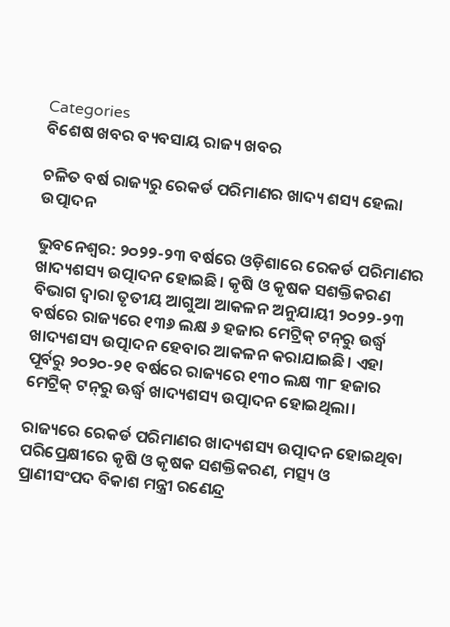Categories
ବିଶେଷ ଖବର ବ୍ୟବସାୟ ରାଜ୍ୟ ଖବର

ଚଳିତ ବର୍ଷ ରାଜ୍ୟରୁ ରେକର୍ଡ ପରିମାଣର ଖାଦ୍ୟ ଶସ୍ୟ ହେଲା ଉତ୍ପାଦନ

ଭୁବନେଶ୍ୱର: ୨୦୨୨-୨୩ ବର୍ଷରେ ଓଡ଼ିଶାରେ ରେକର୍ଡ ପରିମାଣର ଖାଦ୍ୟଶସ୍ୟ ଉତ୍ପାଦନ ହୋଇଛି। କୃଷି ଓ କୃଷକ ସଶକ୍ତିକରଣ ବିଭାଗ ଦ୍ୱାରା ତୃତୀୟ ଆଗୁଆ ଆକଳନ ଅନୁଯାୟୀ ୨୦୨୨-୨୩ ବର୍ଷରେ ରାଜ୍ୟରେ ୧୩୬ ଲକ୍ଷ ୬ ହଜାର ମେଟ୍ରିକ୍ ଟନ୍‌ରୁ ଉର୍ଦ୍ଧ୍ଵ ଖାଦ୍ୟଶସ୍ୟ ଉତ୍ପାଦନ ହେବାର ଆକଳନ କରାଯାଇଛି। ଏହା ପୂର୍ବରୁ ୨୦୨୦-୨୧ ବର୍ଷରେ ରାଜ୍ୟରେ ୧୩୦ ଲକ୍ଷ ୩୮ ହଜାର ମେଟ୍ରିକ୍ ଟନ୍‌ରୁ ଊର୍ଦ୍ଧ୍ୱ ଖାଦ୍ୟଶସ୍ୟ ଉତ୍ପାଦନ ହୋଇଥିଲା।

ରାଜ୍ୟରେ ରେକର୍ଡ ପରିମାଣର ଖାଦ୍ୟଶସ୍ୟ ଉତ୍ପାଦନ ହୋଇଥିବା ପରିପ୍ରେକ୍ଷୀରେ କୃଷି ଓ କୃଷକ ସଶକ୍ତିକରଣ, ମତ୍ସ୍ୟ ଓ ପ୍ରାଣୀସଂପଦ ବିକାଶ ମନ୍ତ୍ରୀ ରଣେନ୍ଦ୍ର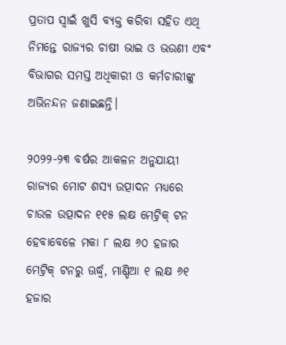ପ୍ରତାପ ସ୍ୱାଇଁ ଖୁସି ବ୍ୟକ୍ତ କରିବା ସହିତ ଏଥି ନିମନ୍ତେ ରାଜ୍ୟର ଚାଷୀ ଭାଇ ଓ ଭଉଣୀ ଏବଂ ବିଭାଗର ସମସ୍ତ ଅଧିକାରୀ ଓ କର୍ମଚାରୀଙ୍କୁ ଅଭିନନ୍ଦନ ଜଣାଇଛନ୍ତି।

୨୦୨୨-୨୩ ବର୍ଷର ଆକଳନ ଅନୁଯାୟୀ ରାଜ୍ୟର ମୋଟ ଶସ୍ୟ ଉତ୍ପାଦନ ମଧ୍ୟରେ ଚାଉଳ ଉତ୍ପାଦନ ୧୧୫ ଲକ୍ଷ ମେଟ୍ରିକ୍ ଟନ ହେବାବେଳେ ମକା ୮ ଲକ୍ଷ ୬୦ ହଜାର ମେଟ୍ରିକ୍ ଟନରୁ ଊର୍ଦ୍ଧ୍ଵ, ମାଣ୍ଡିଆ ୧ ଲକ୍ଷ ୬୧ ହଜାର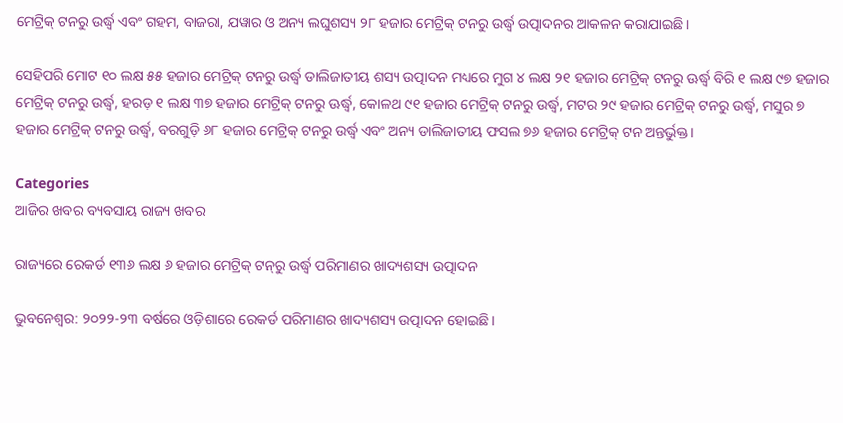ମେଟ୍ରିକ୍ ଟନରୁ ଉର୍ଦ୍ଧ୍ଵ ଏବଂ ଗହମ, ବାଜରା, ଯୱାର ଓ ଅନ୍ୟ ଲଘୁଶସ୍ୟ ୨୮ ହଜାର ମେଟ୍ରିକ୍ ଟନରୁ ଉର୍ଦ୍ଧ୍ଵ ଉତ୍ପାଦନର ଆକଳନ କରାଯାଇଛି।

ସେହିପରି ମୋଟ ୧୦ ଲକ୍ଷ ୫୫ ହଜାର ମେଟ୍ରିକ୍ ଟନରୁ ଉର୍ଦ୍ଧ୍ଵ ଡାଲିଜାତୀୟ ଶସ୍ୟ ଉତ୍ପାଦନ ମଧ୍ୟରେ ମୁଗ ୪ ଲକ୍ଷ ୨୧ ହଜାର ମେଟ୍ରିକ୍ ଟନରୁ ଊର୍ଦ୍ଧ୍ଵ ବିରି ୧ ଲକ୍ଷ ୯୭ ହଜାର ମେଟ୍ରିକ୍ ଟନରୁ ଉର୍ଦ୍ଧ୍ଵ, ହରଡ଼ ୧ ଲକ୍ଷ ୩୭ ହଜାର ମେଟ୍ରିକ୍ ଟନରୁ ଊର୍ଦ୍ଧ୍ଵ, କୋଳଥ ୯୧ ହଜାର ମେଟ୍ରିକ୍ ଟନରୁ ଉର୍ଦ୍ଧ୍ଵ, ମଟର ୨୯ ହଜାର ମେଟ୍ରିକ୍ ଟନରୁ ଉର୍ଦ୍ଧ୍ଵ, ମସୁର ୭ ହଜାର ମେଟ୍ରିକ୍ ଟନରୁ ଉର୍ଦ୍ଧ୍ଵ, ବରଗୁଡ଼ି ୬୮ ହଜାର ମେଟ୍ରିକ୍ ଟନରୁ ଉର୍ଦ୍ଧ୍ଵ ଏବଂ ଅନ୍ୟ ଡାଲିଜାତୀୟ ଫସଲ ୭୬ ହଜାର ମେଟ୍ରିକ୍ ଟନ ଅନ୍ତର୍ଭୁକ୍ତ।

Categories
ଆଜିର ଖବର ବ୍ୟବସାୟ ରାଜ୍ୟ ଖବର

ରାଜ୍ୟରେ ରେକର୍ଡ ୧୩୬ ଲକ୍ଷ ୬ ହଜାର ମେଟ୍ରିକ୍‌ ଟନ୍‌ରୁ ଉର୍ଦ୍ଧ୍ଵ ପରିମାଣର ଖାଦ୍ୟଶସ୍ୟ ଉତ୍ପାଦନ

ଭୁବନେଶ୍ୱର: ୨୦୨୨-୨୩ ବର୍ଷରେ ଓଡ଼ିଶାରେ ରେକର୍ଡ ପରିମାଣର ଖାଦ୍ୟଶସ୍ୟ ଉତ୍ପାଦନ ହୋଇଛି।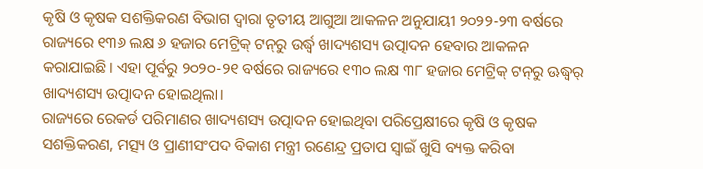କୃଷି ଓ କୃଷକ ସଶକ୍ତିକରଣ ବିଭାଗ ଦ୍ୱାରା ତୃତୀୟ ଆଗୁଆ ଆକଳନ ଅନୁଯାୟୀ ୨୦୨୨-୨୩ ବର୍ଷରେ ରାଜ୍ୟରେ ୧୩୬ ଲକ୍ଷ ୬ ହଜାର ମେଟ୍ରିକ୍‌ ଟନ୍‌ରୁ ଉର୍ଦ୍ଧ୍ଵ ଖାଦ୍ୟଶସ୍ୟ ଉତ୍ପାଦନ ହେବାର ଆକଳନ କରାଯାଇଛି। ଏହା ପୂର୍ବରୁ ୨୦୨୦-୨୧ ବର୍ଷରେ ରାଜ୍ୟରେ ୧୩୦ ଲକ୍ଷ ୩୮ ହଜାର ମେଟ୍ରିକ୍‌ ଟନ୍‌ରୁ ଊଦ୍ଧ୍ୱର୍ ଖାଦ୍ୟଶସ୍ୟ ଉତ୍ପାଦନ ହୋଇଥିଲା।
ରାଜ୍ୟରେ ରେକର୍ଡ ପରିମାଣର ଖାଦ୍ୟଶସ୍ୟ ଉତ୍ପାଦନ ହୋଇଥିବା ପରିପ୍ରେକ୍ଷୀରେ କୃଷି ଓ କୃଷକ ସଶକ୍ତିକରଣ, ମତ୍ସ୍ୟ ଓ ପ୍ରାଣୀସଂପଦ ବିକାଶ ମନ୍ତ୍ରୀ ରଣେନ୍ଦ୍ର ପ୍ରତାପ ସ୍ୱାଇଁ ଖୁସି ବ୍ୟକ୍ତ କରିବା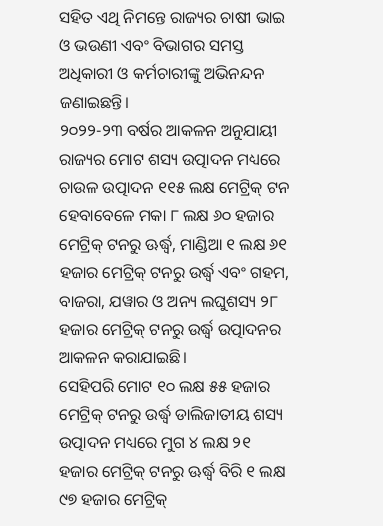ସହିତ ଏଥି ନିମନ୍ତେ ରାଜ୍ୟର ଚାଷୀ ଭାଇ ଓ ଭଉଣୀ ଏବଂ ବିଭାଗର ସମସ୍ତ ଅଧିକାରୀ ଓ କର୍ମଚାରୀଙ୍କୁ ଅଭିନନ୍ଦନ ଜଣାଇଛନ୍ତି।
୨୦୨୨-୨୩ ବର୍ଷର ଆକଳନ ଅନୁଯାୟୀ ରାଜ୍ୟର ମୋଟ ଶସ୍ୟ ଉତ୍ପାଦନ ମଧ୍ୟରେ ଚାଉଳ ଉତ୍ପାଦନ ୧୧୫ ଲକ୍ଷ ମେଟ୍ରିକ୍‌ ଟନ ହେବାବେଳେ ମକା ୮ ଲକ୍ଷ ୬୦ ହଜାର ମେଟ୍ରିକ୍‌ ଟନରୁ ଊର୍ଦ୍ଧ୍ଵ, ମାଣ୍ଡିଆ ୧ ଲକ୍ଷ ୬୧ ହଜାର ମେଟ୍ରିକ୍‌ ଟନରୁ ଉର୍ଦ୍ଧ୍ଵ ଏବଂ ଗହମ, ବାଜରା, ଯୱାର ଓ ଅନ୍ୟ ଲଘୁଶସ୍ୟ ୨୮ ହଜାର ମେଟ୍ରିକ୍‌ ଟନରୁ ଉର୍ଦ୍ଧ୍ଵ ଉତ୍ପାଦନର ଆକଳନ କରାଯାଇଛି।
ସେହିପରି ମୋଟ ୧୦ ଲକ୍ଷ ୫୫ ହଜାର ମେଟ୍ରିକ୍‌ ଟନରୁ ଉର୍ଦ୍ଧ୍ଵ ଡାଲିଜାତୀୟ ଶସ୍ୟ ଉତ୍ପାଦନ ମଧ୍ୟରେ ମୁଗ ୪ ଲକ୍ଷ ୨୧ ହଜାର ମେଟ୍ରିକ୍‌ ଟନରୁ ଊର୍ଦ୍ଧ୍ଵ ବିରି ୧ ଲକ୍ଷ ୯୭ ହଜାର ମେଟ୍ରିକ୍‌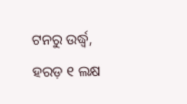ଟନରୁ ଉର୍ଦ୍ଧ୍ଵ, ହରଡ଼ ୧ ଲକ୍ଷ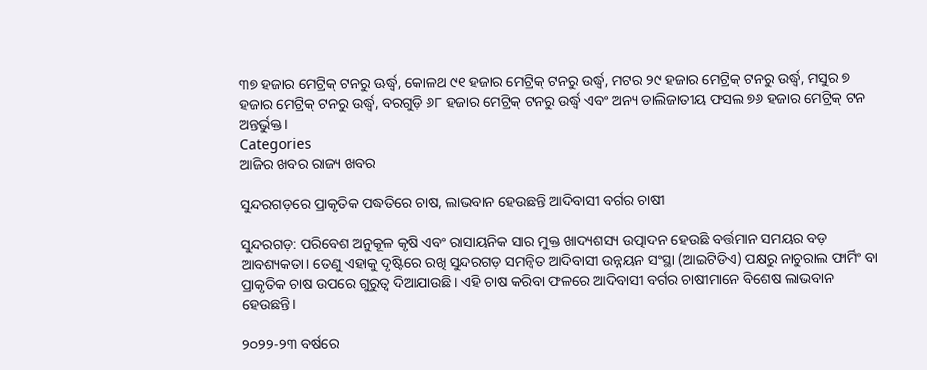୩୭ ହଜାର ମେଟ୍ରିକ୍‌ ଟନରୁ ଊର୍ଦ୍ଧ୍ଵ, କୋଳଥ ୯୧ ହଜାର ମେଟ୍ରିକ୍‌ ଟନରୁ ଉର୍ଦ୍ଧ୍ଵ, ମଟର ୨୯ ହଜାର ମେଟ୍ରିକ୍‌ ଟନରୁ ଉର୍ଦ୍ଧ୍ଵ, ମସୁର ୭ ହଜାର ମେଟ୍ରିକ୍‌ ଟନରୁ ଉର୍ଦ୍ଧ୍ଵ, ବରଗୁଡ଼ି ୬୮ ହଜାର ମେଟ୍ରିକ୍‌ ଟନରୁ ଉର୍ଦ୍ଧ୍ଵ ଏବଂ ଅନ୍ୟ ଡାଲିଜାତୀୟ ଫସଲ ୭୬ ହଜାର ମେଟ୍ରିକ୍‌ ଟନ ଅନ୍ତର୍ଭୁକ୍ତ।
Categories
ଆଜିର ଖବର ରାଜ୍ୟ ଖବର

ସୁନ୍ଦରଗଡ଼ରେ ପ୍ରାକୃତିକ ପଦ୍ଧତିରେ ଚାଷ, ଲାଭବାନ ହେଉଛନ୍ତି ଆଦିବାସୀ ବର୍ଗର ଚାଷୀ

ସୁନ୍ଦରଗଡ଼: ପରିବେଶ ଅନୁକୂଳ କୃଷି ଏବଂ ରାସାୟନିକ ସାର ମୁକ୍ତ ଖାଦ୍ୟଶସ୍ୟ ଉତ୍ପାଦନ ହେଉଛି ବର୍ତ୍ତମାନ ସମୟର ବଡ଼ ଆବଶ୍ୟକତା। ତେଣୁ ଏହାକୁ ଦୃଷ୍ଟିରେ ରଖି ସୁନ୍ଦରଗଡ଼ ସମନ୍ୱିତ ଆଦିବାସୀ ଉନ୍ନୟନ ସଂସ୍ଥା (ଆଇଟିଡିଏ) ପକ୍ଷରୁ ନାଚୁରାଲ ଫାର୍ମିଂ ବା ପ୍ରାକୃତିକ ଚାଷ ଉପରେ ଗୁରୁତ୍ୱ ଦିଆଯାଉଛି। ଏହି ଚାଷ କରିବା ଫଳରେ ଆଦିବାସୀ ବର୍ଗର ଚାଷୀମାନେ ବିଶେଷ ଲାଭବାନ ହେଉଛନ୍ତି।

୨୦୨୨-୨୩ ବର୍ଷରେ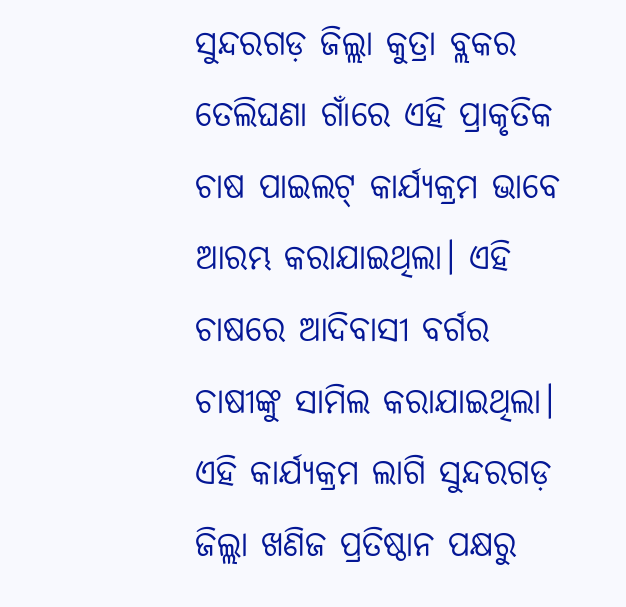ସୁନ୍ଦରଗଡ଼ ଜିଲ୍ଲା କୁତ୍ରା ବ୍ଲକର ତେଲିଘଣା ଗାଁରେ ଏହି ପ୍ରାକୃତିକ ଚାଷ ପାଇଲଟ୍ କାର୍ଯ୍ୟକ୍ରମ ଭାବେ ଆରମ୍ଭ କରାଯାଇଥିଲା। ଏହି ଚାଷରେ ଆଦିବାସୀ ବର୍ଗର ଚାଷୀଙ୍କୁ ସାମିଲ କରାଯାଇଥିଲା। ଏହି କାର୍ଯ୍ୟକ୍ରମ ଲାଗି ସୁନ୍ଦରଗଡ଼ ଜିଲ୍ଲା ଖଣିଜ ପ୍ରତିଷ୍ଠାନ ପକ୍ଷରୁ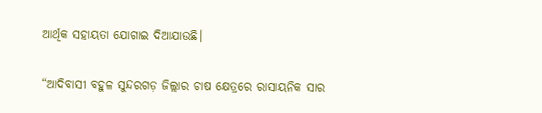ଆର୍ଥିକ ସହାୟତା ଯୋଗାଇ ଦିଆଯାଉଛି।

“ଆଦିବାସୀ ବହୁଳ ସୁନ୍ଦରଗଡ଼ ଜିଲ୍ଲାର ଚାଷ କ୍ଷେତ୍ରରେ ରାସାୟନିକ ସାର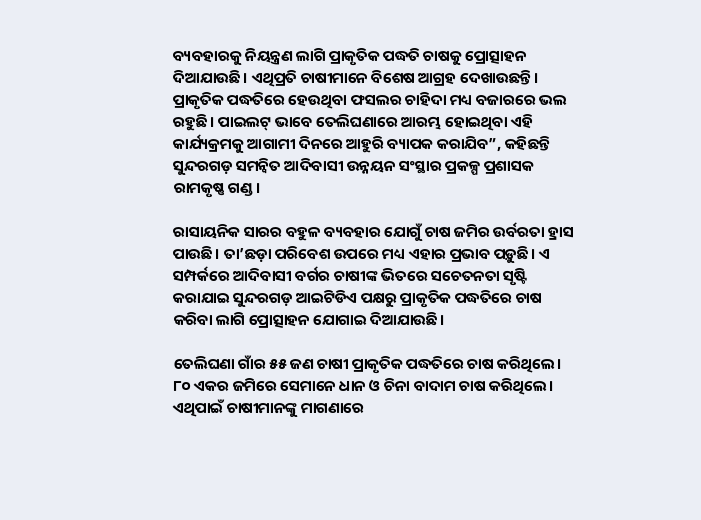ବ୍ୟବହାରକୁ ନିୟନ୍ତ୍ରଣ ଲାଗି ପ୍ରାକୃତିକ ପଦ୍ଧତି ଚାଷକୁ ପ୍ରୋତ୍ସାହନ ଦିଆଯାଉଛି। ଏଥିପ୍ରତି ଚାଷୀମାନେ ବିଶେଷ ଆଗ୍ରହ ଦେଖାଉଛନ୍ତି। ପ୍ରାକୃତିକ ପଦ୍ଧତିରେ ହେଉଥିବା ଫସଲର ଚାହିଦା ମଧ୍ୟ ବଜାରରେ ଭଲ ରହୁଛି। ପାଇଲଟ୍ ଭାବେ ତେଲିଘଣାରେ ଆରମ୍ଭ ହୋଇଥିବା ଏହି କାର୍ଯ୍ୟକ୍ରମକୁ ଆଗାମୀ ଦିନରେ ଆହୁରି ବ୍ୟାପକ କରାଯିବ”, କହିଛନ୍ତି ସୁନ୍ଦରଗଡ଼ ସମନ୍ୱିତ ଆଦିବାସୀ ଉନ୍ନୟନ ସଂସ୍ଥାର ପ୍ରକଳ୍ପ ପ୍ରଶାସକ ରାମକୃଷ୍ଣ ଗଣ୍ଡ।

ରାସାୟନିକ ସାରର ବହୁଳ ବ୍ୟବହାର ଯୋଗୁଁ ଚାଷ ଜମିର ଉର୍ବରତା ହ୍ରାସ ପାଉଛି। ତା’ଛଡ଼ା ପରିବେଶ ଉପରେ ମଧ୍ୟ ଏହାର ପ୍ରଭାବ ପଡ଼ୁଛି। ଏ ସମ୍ପର୍କରେ ଆଦିବାସୀ ବର୍ଗର ଚାଷୀଙ୍କ ଭିତରେ ସଚେତନତା ସୃଷ୍ଟି କରାଯାଇ ସୁନ୍ଦରଗଡ଼ ଆଇଟିଡିଏ ପକ୍ଷରୁ ପ୍ରାକୃତିକ ପଦ୍ଧତିରେ ଚାଷ କରିବା ଲାଗି ପ୍ରୋତ୍ସାହନ ଯୋଗାଇ ଦିଆଯାଉଛି।

ତେଲିଘଣା ଗାଁର ୫୫ ଜଣ ଚାଷୀ ପ୍ରାକୃତିକ ପଦ୍ଧତିରେ ଚାଷ କରିଥିଲେ। ୮୦ ଏକର ଜମିରେ ସେମାନେ ଧାନ ଓ ଚିନା ବାଦାମ ଚାଷ କରିଥିଲେ। ଏଥିପାଇଁ ଚାଷୀମାନଙ୍କୁ ମାଗଣାରେ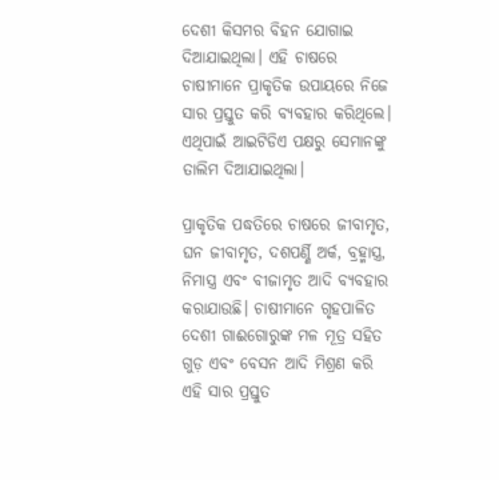ଦେଶୀ କିସମର ବିହନ ଯୋଗାଇ ଦିଆଯାଇଥିଲା। ଏହି ଚାଷରେ ଚାଷୀମାନେ ପ୍ରାକୃତିକ ଉପାୟରେ ନିଜେ ସାର ପ୍ରସ୍ତୁତ କରି ବ୍ୟବହାର କରିଥିଲେ। ଏଥିପାଇଁ ଆଇଟିଡିଏ ପକ୍ଷରୁ ସେମାନଙ୍କୁ ତାଲିମ ଦିଆଯାଇଥିଲା।

ପ୍ରାକୃତିକ ପଦ୍ଧତିରେ ଚାଷରେ ଜୀବାମୃତ, ଘନ ଜୀବାମୃତ, ଦଶପର୍ଣ୍ଣି ଅର୍କ, ବ୍ରହ୍ମାସ୍ତ୍ର, ନିମାସ୍ତ୍ର ଏବଂ ବୀଜାମୃତ ଆଦି ବ୍ୟବହାର କରାଯାଉଛି। ଚାଷୀମାନେ ଗୃହପାଳିତ ଦେଶୀ ଗାଈଗୋରୁଙ୍କ ମଳ ମୂତ୍ର ସହିତ ଗୁଡ଼ ଏବଂ ବେସନ ଆଦି ମିଶ୍ରଣ କରି ଏହି ସାର ପ୍ରସ୍ତୁତ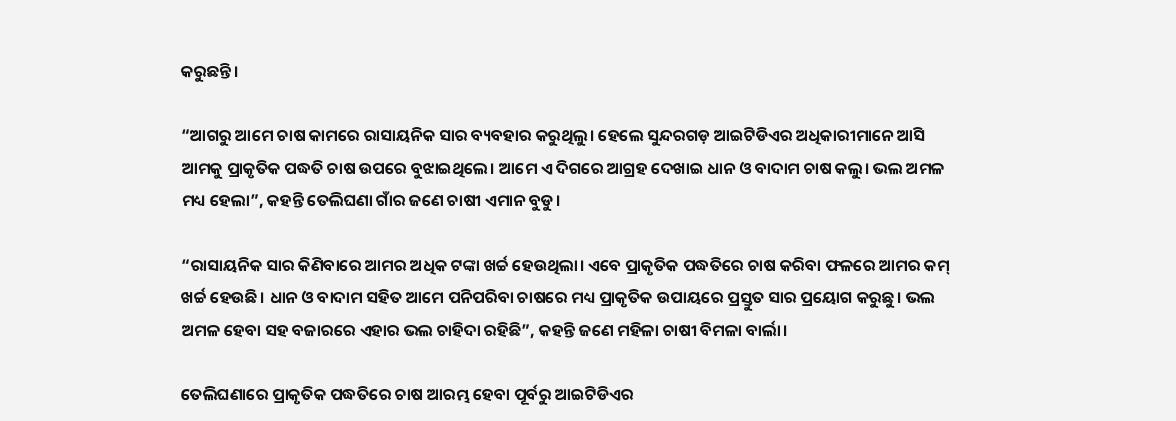କରୁଛନ୍ତି।

“ଆଗରୁ ଆମେ ଚାଷ କାମରେ ରାସାୟନିକ ସାର ବ୍ୟବହାର କରୁଥିଲୁ। ହେଲେ ସୁନ୍ଦରଗଡ଼ ଆଇଟିଡିଏର ଅଧିକାରୀମାନେ ଆସି ଆମକୁ ପ୍ରାକୃତିକ ପଦ୍ଧତି ଚାଷ ଉପରେ ବୁଝାଇଥିଲେ। ଆମେ ଏ ଦିଗରେ ଆଗ୍ରହ ଦେଖାଇ ଧାନ ଓ ବାଦାମ ଚାଷ କଲୁ। ଭଲ ଅମଳ ମଧ୍ୟ ହେଲା”, କହନ୍ତି ତେଲିଘଣା ଗାଁର ଜଣେ ଚାଷୀ ଏମାନ ବୁଡୁ।

“ରାସାୟନିକ ସାର କିଣିବାରେ ଆମର ଅଧିକ ଟଙ୍କା ଖର୍ଚ୍ଚ ହେଉଥିଲା। ଏବେ ପ୍ରାକୃତିକ ପଦ୍ଧତିରେ ଚାଷ କରିବା ଫଳରେ ଆମର କମ୍ ଖର୍ଚ୍ଚ ହେଉଛି। ଧାନ ଓ ବାଦାମ ସହିତ ଆମେ ପନିପରିବା ଚାଷରେ ମଧ୍ୟ ପ୍ରାକୃତିକ ଉପାୟରେ ପ୍ରସ୍ତୁତ ସାର ପ୍ରୟୋଗ କରୁଛୁ। ଭଲ ଅମଳ ହେବା ସହ ବଜାରରେ ଏହାର ଭଲ ଚାହିଦା ରହିଛି”, କହନ୍ତି ଜଣେ ମହିଳା ଚାଷୀ ବିମଳା ବାର୍ଲା।

ତେଲିଘଣାରେ ପ୍ରାକୃତିକ ପଦ୍ଧତିରେ ଚାଷ ଆରମ୍ଭ ହେବା ପୂର୍ବରୁ ଆଇଟିଡିଏର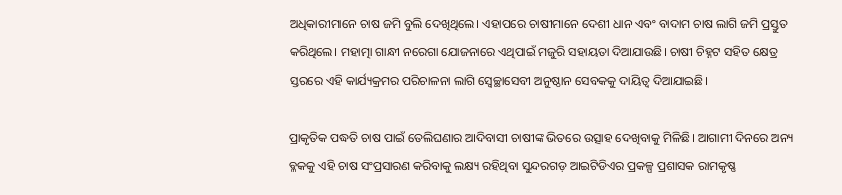ଅଧିକାରୀମାନେ ଚାଷ ଜମି ବୁଲି ଦେଖିଥିଲେ। ଏହାପରେ ଚାଷୀମାନେ ଦେଶୀ ଧାନ ଏବଂ ବାଦାମ ଚାଷ ଲାଗି ଜମି ପ୍ରସ୍ତୁତ କରିଥିଲେ। ମହାତ୍ମା ଗାନ୍ଧୀ ନରେଗା ଯୋଜନାରେ ଏଥିପାଇଁ ମଜୁରି ସହାୟତା ଦିଆଯାଉଛି। ଚାଷୀ ଚିହ୍ନଟ ସହିତ କ୍ଷେତ୍ର ସ୍ତରରେ ଏହି କାର୍ଯ୍ୟକ୍ରମର ପରିଚାଳନା ଲାଗି ସ୍ୱେଚ୍ଛାସେବୀ ଅନୁଷ୍ଠାନ ସେବକକୁ ଦାୟିତ୍ୱ ଦିଆଯାଇଛି।

ପ୍ରାକୃତିକ ପଦ୍ଧତି ଚାଷ ପାଇଁ ତେଲିଘଣାର ଆଦିବାସୀ ଚାଷୀଙ୍କ ଭିତରେ ଉତ୍ସାହ ଦେଖିବାକୁ ମିଳିଛି। ଆଗାମୀ ଦିନରେ ଅନ୍ୟ ବ୍ଳକକୁ ଏହି ଚାଷ ସଂପ୍ରସାରଣ କରିବାକୁ ଲକ୍ଷ୍ୟ ରହିଥିବା ସୁନ୍ଦରଗଡ଼ ଆଇଟିଡିଏର ପ୍ରକଳ୍ପ ପ୍ରଶାସକ ରାମକୃଷ୍ଣ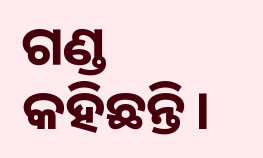ଗଣ୍ଡ କହିଛନ୍ତି।